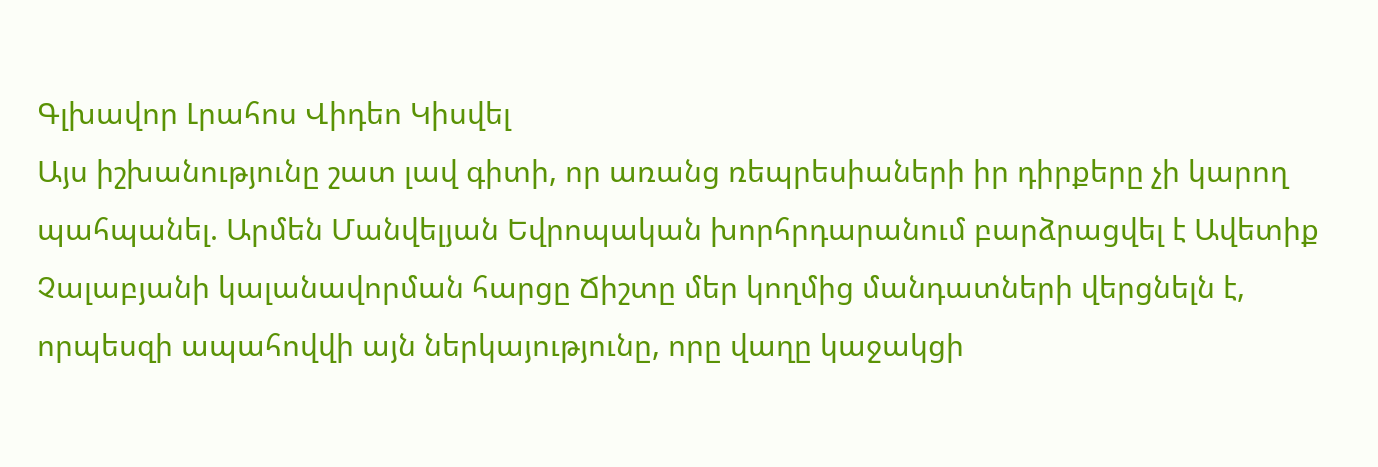Գլխավոր Լրահոս Վիդեո Կիսվել
Այս իշխանությունը շատ լավ գիտի, որ առանց ռեպրեսիաների իր դիրքերը չի կարող պահպանել. Արմեն Մանվելյան Եվրոպական խորհրդարանում բարձրացվել է Ավետիք Չալաբյանի կալանավորման հարցը Ճիշտը մեր կողմից մանդատների վերցնելն է, որպեսզի ապահովվի այն ներկայությունը, որը վաղը կաջակցի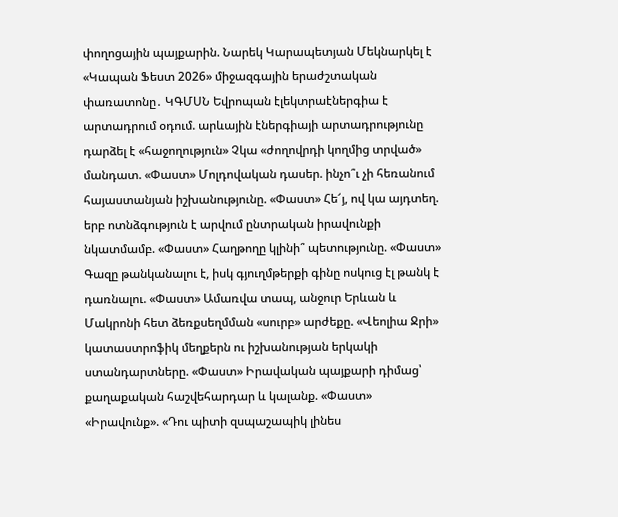փողոցային պայքարին. Նարեկ Կարապետյան Մեկնարկել է «Կապան Ֆեստ 2026» միջազգային երաժշտական փառատոնը․ ԿԳՄՍՆ Եվրոպան էլեկտրաէներգիա է արտադրում օդում. արևային էներգիայի արտադրությունը դարձել է «հաջողություն» Չկա «ժողովրդի կողմից տրված» մանդատ. «Փաստ» Մոլդովական դասեր. ինչո՞ւ չի հեռանում հայաստանյան իշխանությունը. «Փաստ» Հե՜յ, ով կա այդտեղ. երբ ոտնձգություն է արվում ընտրական իրավունքի նկատմամբ. «Փաստ» Հաղթողը կլինի՞ պետությունը. «Փաստ» Գազը թանկանալու է, իսկ գյուղմթերքի գինը ոսկուց էլ թանկ է դառնալու. «Փաստ» Ամառվա տապ, անջուր Երևան և Մակրոնի հետ ձեռքսեղմման «սուրբ» արժեքը. «Վեոլիա Ջրի» կատաստրոֆիկ մեղքերն ու իշխանության երկակի ստանդարտները. «Փաստ» Իրավական պայքարի դիմաց՝ քաղաքական հաշվեհարդար և կալանք. «Փաստ»
«Իրավունք». «Դու պիտի զսպաշապիկ լինես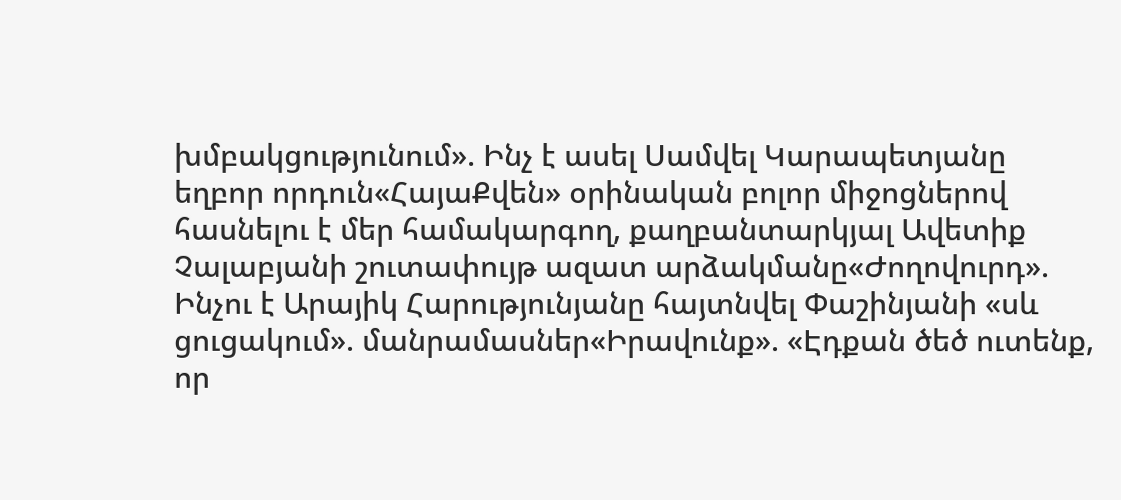խմբակցությունում». Ինչ է ասել Սամվել Կարապետյանը եղբոր որդուն«ՀայաՔվեն» օրինական բոլոր միջոցներով հասնելու է մեր համակարգող, քաղբանտարկյալ Ավետիք Չալաբյանի շուտափույթ ազատ արձակմանը«Ժողովուրդ». Ինչու է Արայիկ Հարությունյանը հայտնվել Փաշինյանի «սև ցուցակում». մանրամասներ«Իրավունք». «Էդքան ծեծ ուտենք, որ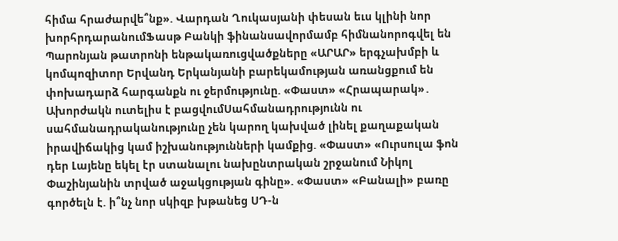հիմա հրաժարվե՞նք». Վարդան Ղուկասյանի փեսան եւս կլինի նոր խորհրդարանումՖասթ Բանկի ֆինանսավորմամբ հիմնանորոգվել են Պարոնյան թատրոնի ենթակառուցվածքները «ԱՐԱՐ» երգչախմբի և կոմպոզիտոր Երվանդ Երկանյանի բարեկամության առանցքում են փոխադարձ հարգանքն ու ջերմությունը. «Փաստ» «Հրապարակ»․ Ախորժակն ուտելիս է բացվումՍահմանադրությունն ու սահմանադրականությունը չեն կարող կախված լինել քաղաքական իրավիճակից կամ իշխանությունների կամքից. «Փաստ» «Ուրսուլա ֆոն դեր Լայենը եկել էր ստանալու նախընտրական շրջանում Նիկոլ Փաշինյանին տրված աջակցության գինը». «Փաստ» «Բանալի» բառը գործելն է. ի՞նչ նոր սկիզբ խթանեց ՍԴ-ն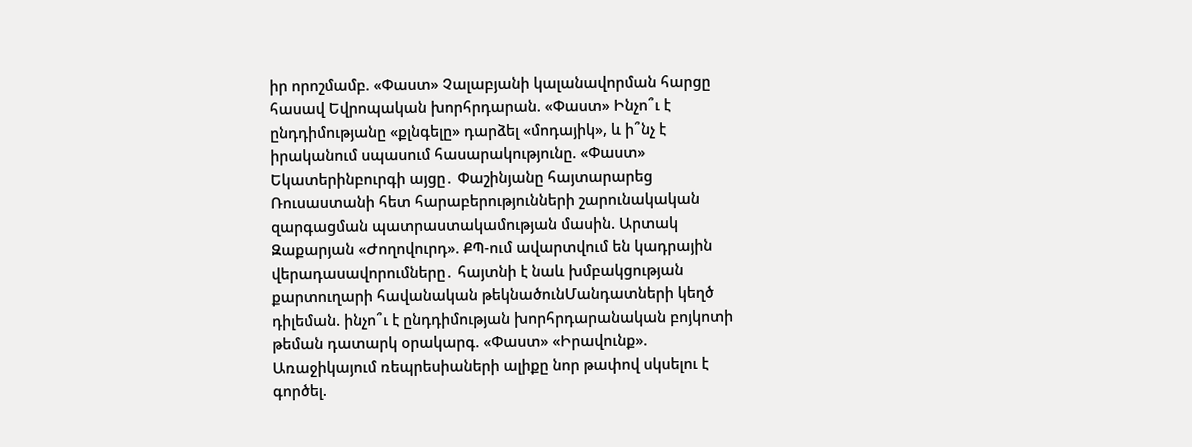իր որոշմամբ. «Փաստ» Չալաբյանի կալանավորման հարցը հասավ Եվրոպական խորհրդարան. «Փաստ» Ինչո՞ւ է ընդդիմությանը «քլնգելը» դարձել «մոդայիկ», և ի՞նչ է իրականում սպասում հասարակությունը. «Փաստ» Եկատերինբուրգի այցը․ Փաշինյանը հայտարարեց Ռուսաստանի հետ հարաբերությունների շարունակական զարգացման պատրաստակամության մասին. Արտակ Զաքարյան «Ժողովուրդ». ՔՊ-ում ավարտվում են կադրային վերադասավորումները․ հայտնի է նաև խմբակցության քարտուղարի հավանական թեկնածունՄանդատների կեղծ դիլեման. ինչո՞ւ է ընդդիմության խորհրդարանական բոյկոտի թեման դատարկ օրակարգ. «Փաստ» «Իրավունք». Առաջիկայում ռեպրեսիաների ալիքը նոր թափով սկսելու է գործել.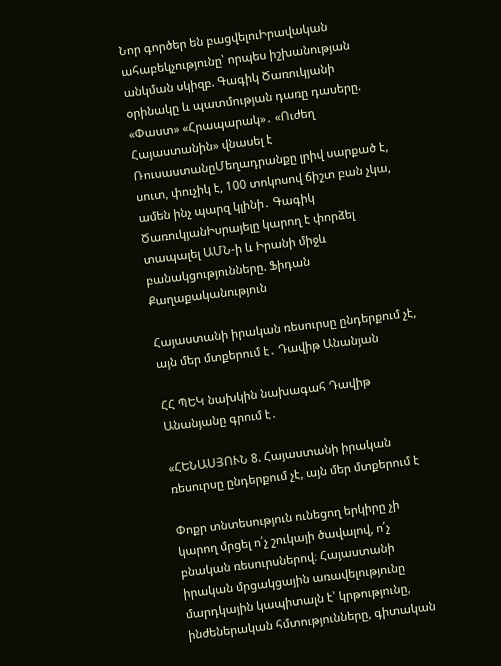Նոր գործեր են բացվելուԻրավական ահաբեկչությունը՝ որպես իշխանության անկման սկիզբ. Գագիկ Ծառուկյանի օրինակը և պատմության դառը դասերը. «Փաստ» «Հրապարակ»․ «Ուժեղ Հայաստանին» վնասել է ՌուսաստանըՄեղադրանքը լրիվ սարքած է, սուտ, փուչիկ է, 100 տոկոսով ճիշտ բան չկա, ամեն ինչ պարզ կլինի․ Գագիկ ԾառուկյանԻսրայելը կարող է փորձել տապալել ԱՄՆ-ի և Իրանի միջև բանակցությունները. Ֆիդան
Քաղաքականություն

Հայաստանի իրական ռեսուրսը ընդերքում չէ, այն մեր մտքերում է․ Դավիթ Անանյան

ՀՀ ՊԵԿ նախկին նախագահ Դավիթ Անանյանը գրում է․

«ՀԵՆԱՍՅՈՒՆ 8. Հայաստանի իրական ռեսուրսը ընդերքում չէ, այն մեր մտքերում է

Փոքր տնտեսություն ունեցող երկիրը չի կարող մրցել ո՛չ շուկայի ծավալով, ո՛չ բնական ռեսուրսներով։ Հայաստանի իրական մրցակցային առավելությունը մարդկային կապիտալն է՝ կրթությունը, ինժեներական հմտությունները, գիտական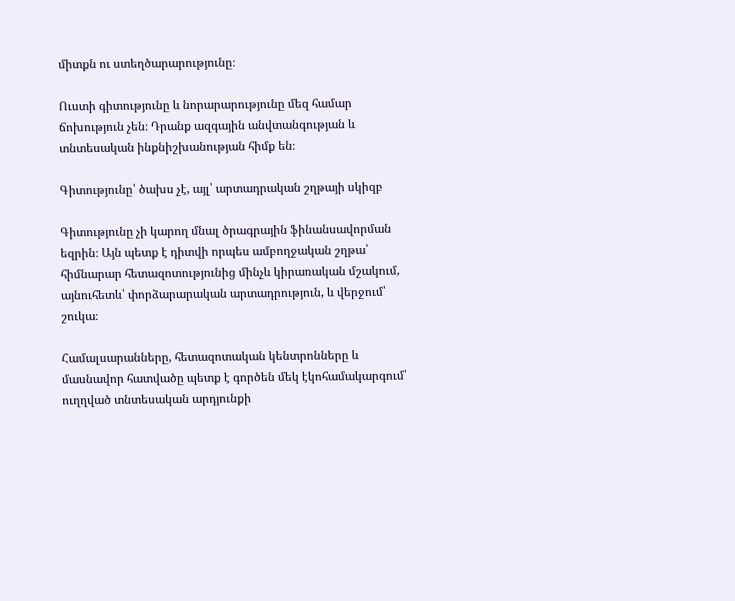միտքն ու ստեղծարարությունը։

Ուստի գիտությունը և նորարարությունը մեզ համար ճոխություն չեն։ Դրանք ազգային անվտանգության և տնտեսական ինքնիշխանության հիմք են։

Գիտությունը՝ ծախս չէ, այլ՝ արտադրական շղթայի սկիզբ

Գիտությունը չի կարող մնալ ծրագրային ֆինանսավորման եզրին։ Այն պետք է դիտվի որպես ամբողջական շղթա՝ հիմնարար հետազոտությունից մինչև կիրառական մշակում, այնուհետև՝ փորձարարական արտադրություն, և վերջում՝ շուկա։

Համալսարանները, հետազոտական կենտրոնները և մասնավոր հատվածը պետք է գործեն մեկ էկոհամակարգում՝ ուղղված տնտեսական արդյունքի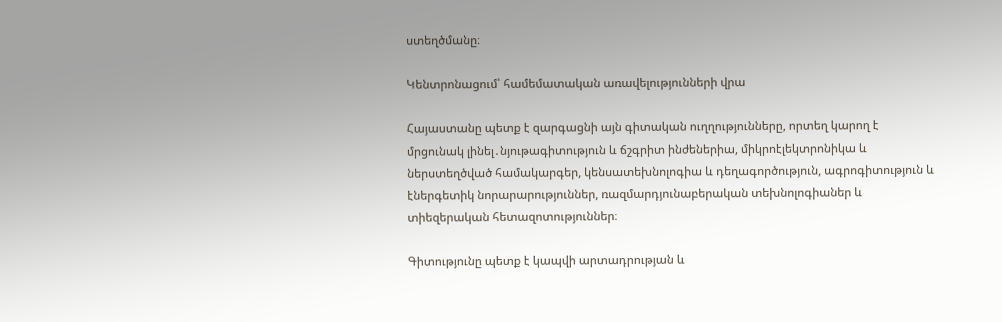ստեղծմանը։

Կենտրոնացում՝ համեմատական առավելությունների վրա

Հայաստանը պետք է զարգացնի այն գիտական ուղղությունները, որտեղ կարող է մրցունակ լինել․նյութագիտություն և ճշգրիտ ինժեներիա, միկրոէլեկտրոնիկա և ներստեղծված համակարգեր, կենսատեխնոլոգիա և դեղագործություն, ագրոգիտություն և էներգետիկ նորարարություններ, ռազմարդյունաբերական տեխնոլոգիաներ և տիեզերական հետազոտություններ։

Գիտությունը պետք է կապվի արտադրության և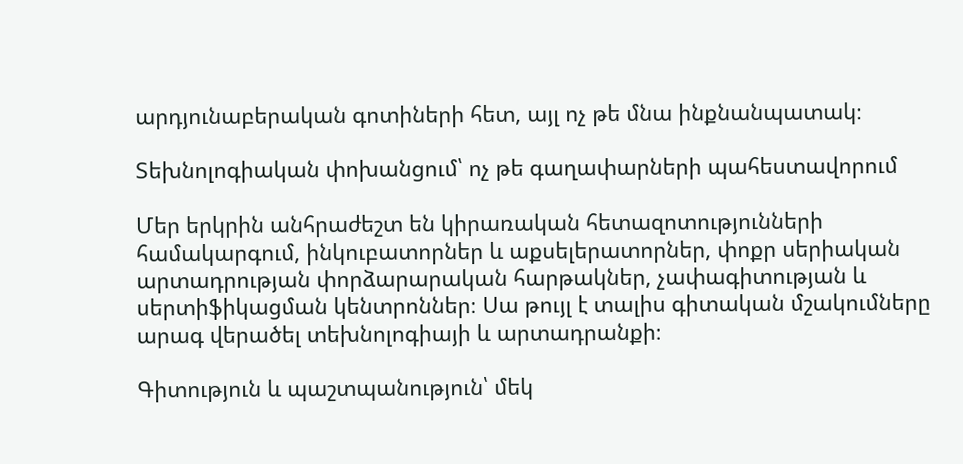արդյունաբերական գոտիների հետ, այլ ոչ թե մնա ինքնանպատակ։

Տեխնոլոգիական փոխանցում՝ ոչ թե գաղափարների պահեստավորում

Մեր երկրին անհրաժեշտ են կիրառական հետազոտությունների համակարգում, ինկուբատորներ և աքսելերատորներ, փոքր սերիական արտադրության փորձարարական հարթակներ, չափագիտության և սերտիֆիկացման կենտրոններ։ Սա թույլ է տալիս գիտական մշակումները արագ վերածել տեխնոլոգիայի և արտադրանքի։

Գիտություն և պաշտպանություն՝ մեկ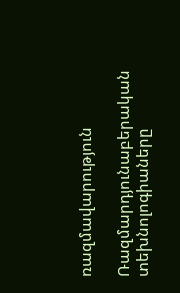ռազմավարություն

Ռազմարդյունաբերական տեխնոլոգիաները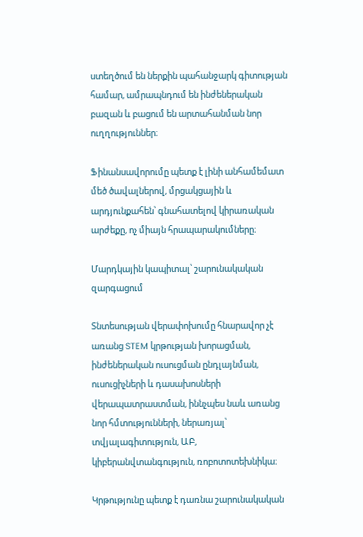ստեղծում են ներքին պահանջարկ գիտության համար, ամրապնդում են ինժեներական բազան և բացում են արտահանման նոր ուղղություններ։

Ֆինանսավորումը պետք է լինի անհամեմատ մեծ ծավալներով, մրցակցային և արդյունքահեն՝ գնահատելով կիրառական արժեքը, ոչ միայն հրապարակումները։

Մարդկային կապիտալ՝ շարունակական զարգացում

Տնտեսության վերափոխումը հնարավոր չէ առանց STEM կրթության խորացման, ինժեներական ուսուցման ընդլայնման, ուսուցիչների և դասախոսների վերապատրաստման, իննչպես նաև առանց նոր հմտությունների, ներառյալ՝ տվյալագիտություն, ԱԲ, կիբերանվտանգություն, ռոբոտոտեխնիկա։

Կրթությունը պետք է դառնա շարունակական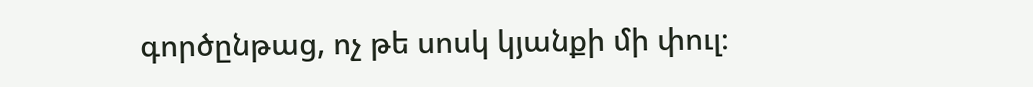գործընթաց, ոչ թե սոսկ կյանքի մի փուլ։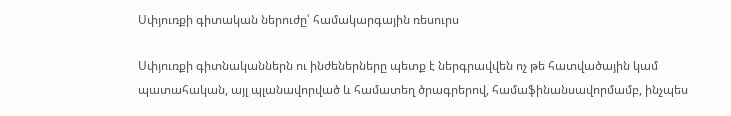Սփյուռքի գիտական ներուժը՝ համակարգային ռեսուրս

Սփյուռքի գիտնականներն ու ինժեներները պետք է ներգրավվեն ոչ թե հատվածային կամ պատահական, այլ պլանավորված և համատեղ ծրագրերով, համաֆինանսավորմամբ, ինչպես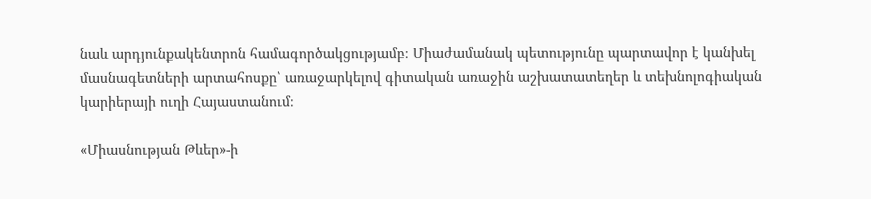նաև արդյունքակենտրոն համագործակցությամբ։ Միաժամանակ պետությունը պարտավոր է կանխել մասնագետների արտահոսքը՝ առաջարկելով գիտական առաջին աշխատատեղեր և տեխնոլոգիական կարիերայի ուղի Հայաստանում։

«Միասնության Թևեր»-ի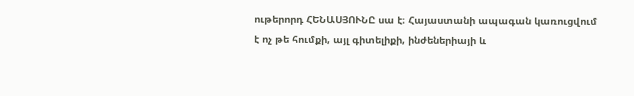ութերորդ ՀԵՆԱՍՅՈՒՆԸ սա է։ Հայաստանի ապագան կառուցվում է ոչ թե հումքի, այլ գիտելիքի, ինժեներիայի և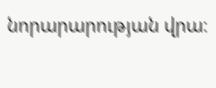նորարարության վրա։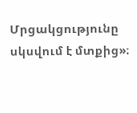Մրցակցությունը սկսվում է մտքից»։